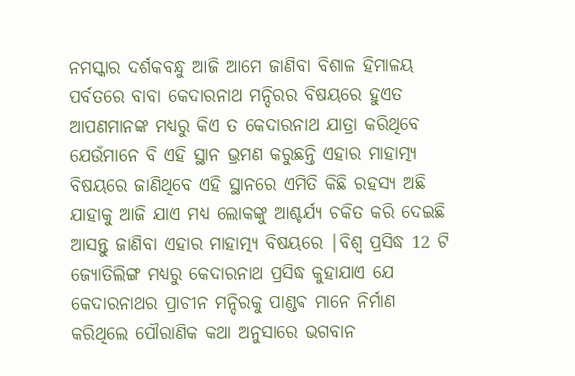ନମସ୍କାର ଦର୍ଶକବନ୍ଧୁ ଆଜି ଆମେ ଜାଣିବା ବିଶାଳ ହିମାଳୟ ପର୍ବତରେ ବାବା କେଦାରନାଥ ମନ୍ଦିରର ବିଷୟରେ ହୁଏତ ଆପଣମାନଙ୍କ ମଧ୍ୟରୁ କିଏ ତ କେଦାରନାଥ ଯାତ୍ରା କରିଥିବେ ଯେଉଁମାନେ ବି ଏହି ସ୍ଥାନ ଭ୍ରମଣ କରୁଛନ୍ତି ଏହାର ମାହାତ୍ମ୍ୟ ବିଷୟରେ ଜାଣିଥିବେ ଏହି ସ୍ଥାନରେ ଏମିତି କିଛି ରହସ୍ୟ ଅଛି ଯାହାକୁ ଆଜି ଯାଏ ମଧ୍ୟ ଲୋକଙ୍କୁ ଆଶ୍ଚର୍ଯ୍ୟ ଚକିତ କରି ଦେଇଛି ଆସନ୍ତୁ ଜାଣିବା ଏହାର ମାହାତ୍ମ୍ୟ ବିଷୟରେ |ବିଶ୍ୱ ପ୍ରସିଦ୍ଧ 12 ଟି ଜ୍ୟୋତିଲିଙ୍ଗ ମଧ୍ୟରୁ କେଦାରନାଥ ପ୍ରସିଦ୍ଧ କୁହାଯାଏ ଯେ କେଦାରନାଥର ପ୍ରାଚୀନ ମନ୍ଦିରକୁ ପାଣ୍ଡଵ ମାନେ ନିର୍ମାଣ କରିଥିଲେ ପୌରାଣିକ କଥା ଅନୁସାରେ ଭଗବାନ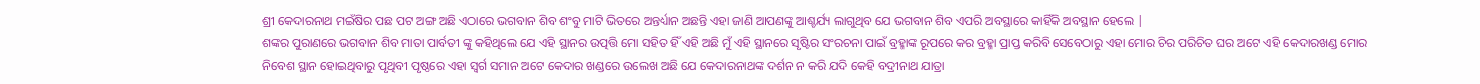ଶ୍ରୀ କେଦାରନାଥ ମଇଁଷିର ପଛ ପଟ ଅଙ୍ଗ ଅଛି ଏଠାରେ ଭଗବାନ ଶିବ ଶଂବୁ ମାଟି ଭିତରେ ଅନ୍ତର୍ଧ୍ୟାନ ଅଛନ୍ତି ଏହା ଜାଣି ଆପଣଙ୍କୁ ଆଶ୍ଚର୍ଯ୍ୟ ଲାଗୁଥିବ ଯେ ଭଗବାନ ଶିବ ଏପରି ଅବସ୍ଥାରେ କାହିଁକି ଅବସ୍ଥାନ ହେଲେ |
ଶଙ୍କର ପୁରାଣରେ ଭଗବାନ ଶିବ ମାତା ପାର୍ବତୀ ଙ୍କୁ କହିଥିଲେ ଯେ ଏହି ସ୍ଥାନର ଉତ୍ପତ୍ତି ମୋ ସହିତ ହିଁ ଏହି ଅଛି ମୁଁ ଏହି ସ୍ଥାନରେ ସୃଷ୍ଟିର ସଂରଚନା ପାଇଁ ବ୍ରହ୍ମାଙ୍କ ରୂପରେ କର ବ୍ରହ୍ମା ପ୍ରାପ୍ତ କରିବି ସେବେଠାରୁ ଏହା ମୋର ଚିର ପରିଚିତ ଘର ଅଟେ ଏହି କେଦାରଖଣ୍ଡ ମୋର ନିବେଶ ସ୍ଥାନ ହୋଇଥିବାରୁ ପୃଥିବୀ ପୃଷ୍ଠରେ ଏହା ସ୍ୱର୍ଗ ସମାନ ଅଟେ କେଦାର ଖଣ୍ଡରେ ଉଲେଖ ଅଛି ଯେ କେଦାରନାଥଙ୍କ ଦର୍ଶନ ନ କରି ଯଦି କେହି ବଦ୍ରୀନାଥ ଯାତ୍ରା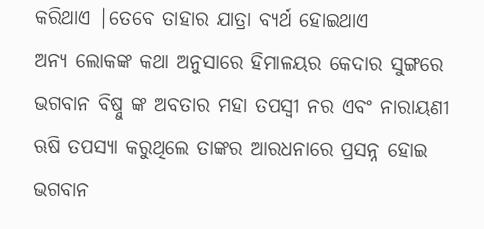କରିଥାଏ |ତେବେ ତାହାର ଯାତ୍ରା ବ୍ୟର୍ଥ ହୋଇଥାଏ
ଅନ୍ୟ ଲୋକଙ୍କ କଥା ଅନୁସାରେ ହିମାଳୟର କେଦାର ସୁଙ୍ଗରେ ଭଗବାନ ବିଷ୍ନୁ ଙ୍କ ଅବତାର ମହା ତପସ୍ୱୀ ନର ଏବଂ ନାରାୟଣୀ ଋଷି ତପସ୍ୟା କରୁଥିଲେ ତାଙ୍କର ଆରଧନାରେ ପ୍ରସନ୍ନ ହୋଇ ଭଗବାନ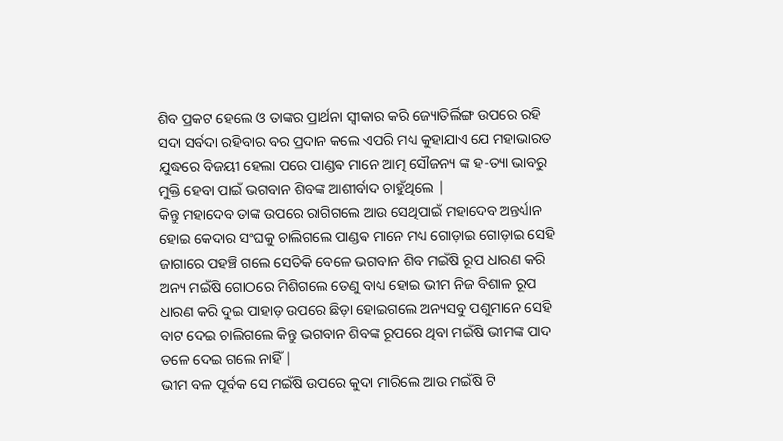ଶିବ ପ୍ରକଟ ହେଲେ ଓ ତାଙ୍କର ପ୍ରାର୍ଥନା ସ୍ୱୀକାର କରି ଜ୍ୟୋତିର୍ଲିଙ୍ଗ ଉପରେ ରହି ସଦା ସର୍ବଦା ରହିବାର ବର ପ୍ରଦାନ କଲେ ଏପରି ମଧ୍ୟ କୁହାଯାଏ ଯେ ମହାଭାରତ ଯୁଦ୍ଧରେ ବିଜୟୀ ହେଲା ପରେ ପାଣ୍ଡଵ ମାନେ ଆତ୍ମ ସୌଜନ୍ୟ ଙ୍କ ହ-ତ୍ୟା ଭାବରୁ ମୁକ୍ତି ହେବା ପାଇଁ ଭଗବାନ ଶିବଙ୍କ ଆଶୀର୍ବାଦ ଚାହୁଁଥିଲେ |
କିନ୍ତୁ ମହାଦେବ ତାଙ୍କ ଉପରେ ରାଗିଗଲେ ଆଉ ସେଥିପାଇଁ ମହାଦେବ ଅନ୍ତର୍ଧ୍ୟାନ ହୋଇ କେଦାର ସଂଘକୁ ଚାଲିଗଲେ ପାଣ୍ଡଵ ମାନେ ମଧ୍ୟ ଗୋଡ଼ାଇ ଗୋଡ଼ାଇ ସେହି ଜାଗାରେ ପହଞ୍ଚି ଗଲେ ସେତିକି ବେଳେ ଭଗବାନ ଶିବ ମଇଁଷି ରୂପ ଧାରଣ କରି ଅନ୍ୟ ମଇଁଷି ଗୋଠରେ ମିଶିଗଲେ ତେଣୁ ବାଧ୍ୟ ହୋଇ ଭୀମ ନିଜ ବିଶାଳ ରୂପ ଧାରଣ କରି ଦୁଇ ପାହାଡ଼ ଉପରେ ଛିଡ଼ା ହୋଇଗଲେ ଅନ୍ୟସବୁ ପଶୁମାନେ ସେହି ବାଟ ଦେଇ ଚାଲିଗଲେ କିନ୍ତୁ ଭଗବାନ ଶିବଙ୍କ ରୂପରେ ଥିବା ମଇଁଷି ଭୀମଙ୍କ ପାଦ ତଳେ ଦେଇ ଗଲେ ନାହିଁ |
ଭୀମ ବଳ ପୂର୍ବକ ସେ ମଇଁଷି ଉପରେ କୁଦା ମାରିଲେ ଆଉ ମଇଁଷି ଟି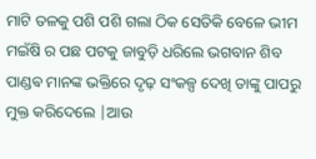ମାଟି ତଳକୁ ପଶି ପଶି ଗଲା ଠିକ ସେତିକି ବେଳେ ଭୀମ ମଇଁଷି ର ପଛ ପଟକୁ ଜାବୁଡ଼ି ଧରିଲେ ଭଗବାନ ଶିବ ପାଣ୍ଡଵ ମାନଙ୍କ ଭକ୍ତିରେ ଦୃଢ଼ ସଂକଳ୍ପ ଦେଖି ତାଙ୍କୁ ପାପରୁ ମୁକ୍ତ କରିଦେଲେ |ଆଉ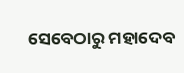ସେବେଠାରୁ ମହାଦେବ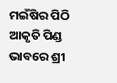ମଇଁଷିର ପିଠି ଆକୃତି ପିଣ୍ଡ ଭାବରେ ଶ୍ରୀ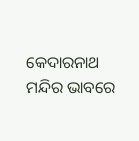କେଦାରନାଥ ମନ୍ଦିର ଭାବରେ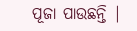ପୂଜା ପାଉଛନ୍ତି |